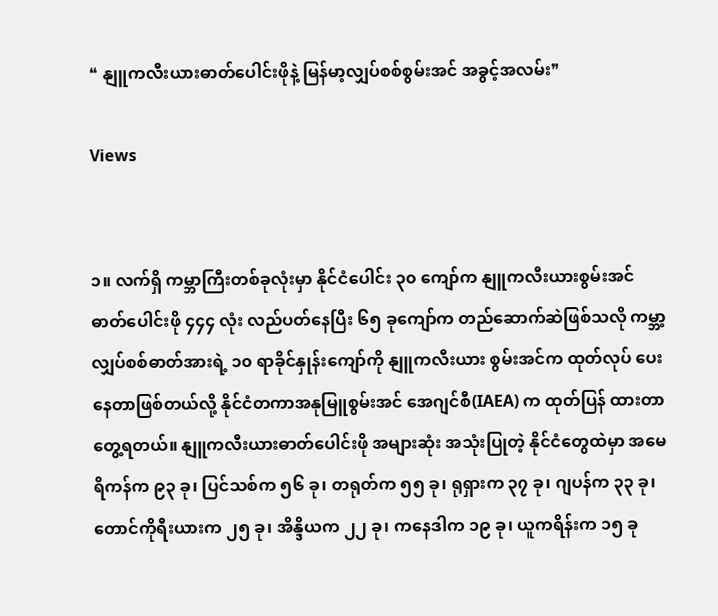❝ နျူကလီးယားဓာတ်ပေါင်းဖိုနဲ့ မြန်မာ့လျှပ်စစ်စွမ်းအင် အခွင့်အလမ်း❞

Views


၁။ လက်ရှိ ကမ္ဘာကြီးတစ်ခုလုံးမှာ နိုင်ငံပေါင်း ၃၀ ကျော်က နျူကလီးယားစွမ်းအင် ဓာတ်ပေါင်းဖို ၄၄၄ လုံး လည်ပတ်နေပြီး ၆၅ ခုကျော်က တည်ဆောက်ဆဲဖြစ်သလို ကမ္ဘာ့လျှပ်စစ်ဓာတ်အားရဲ့ ၁၀ ရာခိုင်နှုန်းကျော်ကို နျူကလီးယား စွမ်းအင်က ထုတ်လုပ် ပေးနေတာဖြစ်တယ်လို့ နိုင်ငံတကာအနုမြူစွမ်းအင် အေဂျင်စီ(IAEA) က ထုတ်ပြန် ထားတာ တွေ့ရတယ်။ နျူကလီးယားဓာတ်ပေါင်းဖို အများဆုံး အသုံးပြုတဲ့ နိုင်ငံတွေထဲမှာ အမေရိကန်က ၉၃ ခု၊ ပြင်သစ်က ၅၆ ခု၊ တရုတ်က ၅၅ ခု၊ ရုရှားက ၃၇ ခု၊ ဂျပန်က ၃၃ ခု၊ တောင်ကိုရီးယားက ၂၅ ခု၊ အိန္ဒိယက ၂၂ ခု၊ ကနေဒါက ၁၉ ခု၊ ယူကရိန်းက ၁၅ ခု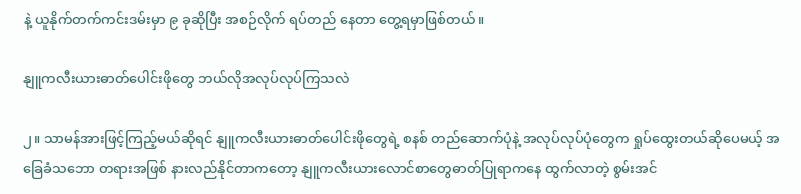နဲ့ ယူနိုက်တက်ကင်းဒမ်းမှာ ၉ ခုဆိုပြီး အစဉ်လိုက် ရပ်တည် နေတာ တွေ့ရမှာဖြစ်တယ်။

နျူကလီးယားဓာတ်ပေါင်းဖိုတွေ ဘယ်လိုအလုပ်လုပ်ကြသလဲ

၂။ သာမန်အားဖြင့်ကြည့်မယ်ဆိုရင် နျူကလီးယားဓာတ်ပေါင်းဖိုတွေရဲ့ စနစ် တည်ဆောက်ပုံနဲ့ အလုပ်လုပ်ပုံတွေက ရှုပ်ထွေးတယ်ဆိုပေမယ့် အခြေခံသဘော တရားအဖြစ် နားလည်နိုင်တာကတော့ နျူကလီးယားလောင်စာတွေဓာတ်ပြုရာကနေ ထွက်လာတဲ့ စွမ်းအင်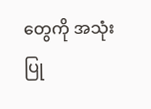တွေကို အသုံးပြု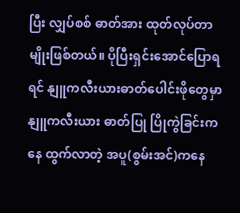ပြီး လျှပ်စစ် ဓာတ်အား ထုတ်လုပ်တာမျိုးဖြစ်တယ်။ ပိုပြီးရှင်းအောင်ပြောရရင် နျူကလီးယားဓာတ်ပေါင်းဖိုတွေမှာ နျူကလီးယား ဓာတ်ပြု ပြိုကွဲခြင်းကနေ ထွက်လာတဲ့ အပူ(စွမ်းအင်)ကနေ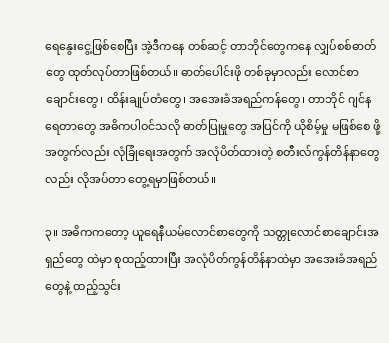ရေနွေးငွေ့ဖြစ်စေပြီး အဲ့ဒီကနေ တစ်ဆင့် တာဘိုင်တွေကနေ လျှပ်စစ်ဓာတ်တွေ ထုတ်လုပ်တာဖြစ်တယ်။ ဓာတ်ပေါင်းဖို တစ်ခုမှာလည်း လောင်စာချောင်းတွေ၊ ထိန်းချုပ်တံတွေ၊ အအေးခံအရည်ကန်တွေ၊ တာဘိုင် ဂျင်နရေတာတွေ အဓိကပါဝင်သလို ဓာတ်ပြုမှုတွေ အပြင်ကို ယိုစိမ့်မှု မဖြစ်စေ ဖို့အတွက်လည်း လုံခြုံရေးအတွက် အလုံပိတ်ထားတဲ့ စတီးလ်ကွန်တိန်နာတွေလည်း လိုအပ်တာ တွေ့ရမှာဖြစ်တယ်။

၃။ အဓိကကတော့ ယူရေနီယမ်လောင်စာတွေကို သတ္တုလောင်စာချောင်းအရှည်တွေ ထဲမှာ စုထည့်ထားပြီး အလုံပိတ်ကွန်တိန်နာထဲမှာ အအေးခံအရည်တွေနဲ့ ထည့်သွင်း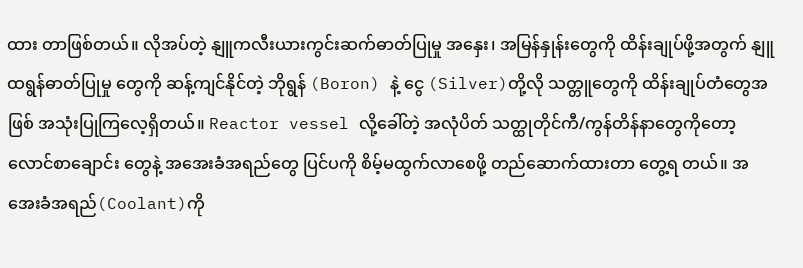ထား တာဖြစ်တယ်။ လိုအပ်တဲ့ နျူကလီးယားကွင်းဆက်ဓာတ်ပြုမှု အနှေး၊ အမြန်နှုန်းတွေကို ထိန်းချုပ်ဖို့အတွက် နျူထရွန်ဓာတ်ပြုမှု တွေကို ဆန့်ကျင်နိုင်တဲ့ ဘိုရွန် (Boron) နဲ့ ငွေ (Silver)တို့လို သတ္တူတွေကို ထိန်းချုပ်တံတွေအဖြစ် အသုံးပြုကြလေ့ရှိတယ်။ Reactor vessel လို့ခေါ်တဲ့ အလုံပိတ် သတ္ထုတိုင်ကီ/ကွန်တိန်နာတွေကိုတော့ လောင်စာချောင်း တွေနဲ့ အအေးခံအရည်တွေ ပြင်ပကို စိမ့်မထွက်လာစေဖို့ တည်ဆောက်ထားတာ တွေ့ရ တယ်။ အအေးခံအရည်(Coolant)ကို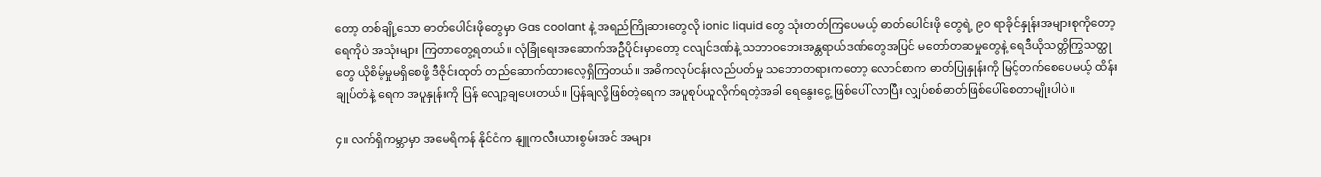တော့ တစ်ချို့သော ဓာတ်ပေါင်းဖိုတွေမှာ Gas coolant နဲ့ အရည်ကြိုဆားတွေလို ionic liquid တွေ သုံးတတ်ကြပေမယ့် ဓာတ်ပေါင်းဖို တွေရဲ့ ၉၀ ရာခိုင်နှုန်းအများစုကိုတော့ ရေကိုပဲ အသုံးများ ကြတာတွေ့ရတယ်။ လုံခြုံရေးအဆောက်အဦပိုင်းမှာတော့ ငလျင်ဒဏ်နဲ့ သဘာဝဘေးအန္တရာယ်ဒဏ်တွေအပြင် မတော်တဆမှုတွေနဲ့ ရေဒီယိုသတ္တိကြွသတ္ထုတွေ ယိုစိမ့်မှုမရှိစေဖို့ ဒီဇိုင်းထုတ် တည်ဆောက်ထားလေ့ရှိကြတယ်။ အဓိကလုပ်ငန်းလည်ပတ်မှု သဘောတရားကတော့ လောင်စာက ဓာတ်ပြုနှုန်းကို မြင့်တက်စေပေမယ့် ထိန်းချုပ်တံနဲ့ ရေက အပူနှုန်းကို ပြန် လျော့ချပေးတယ်။ ပြန်ချလို့ဖြစ်တဲ့ရေက အပူစုပ်ယူလိုက်ရတဲ့အခါ ရေနွေးငွေ့ ဖြစ်ပေါ် လာပြီး လျှပ်စစ်ဓာတ်ဖြစ်ပေါ်စေတာမျိုးပါပဲ။

၄။ လက်ရှိကမ္ဘာမှာ အမေရိကန် နိုင်ငံက နျူကလီးယားစွမ်းအင် အများ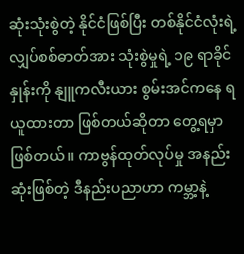ဆုံးသုံးစွဲတဲ့ နိုင်ငံဖြစ်ပြီး တစ်နိုင်ငံလုံးရဲ့ လျှပ်စစ်ဓာတ်အား သုံးစွဲမှုရဲ့ ၁၉ ရာခိုင်နှုန်းကို နျူကလီးယား စွမ်းအင်ကနေ ရယူထားတာ ဖြစ်တယ်ဆိုတာ တွေ့ရမှာဖြစ်တယ်။ ကာဗွန်ထုတ်လုပ်မှု အနည်းဆုံးဖြစ်တဲ့ ဒီနည်းပညာဟာ ကမ္ဘာ့နဲ့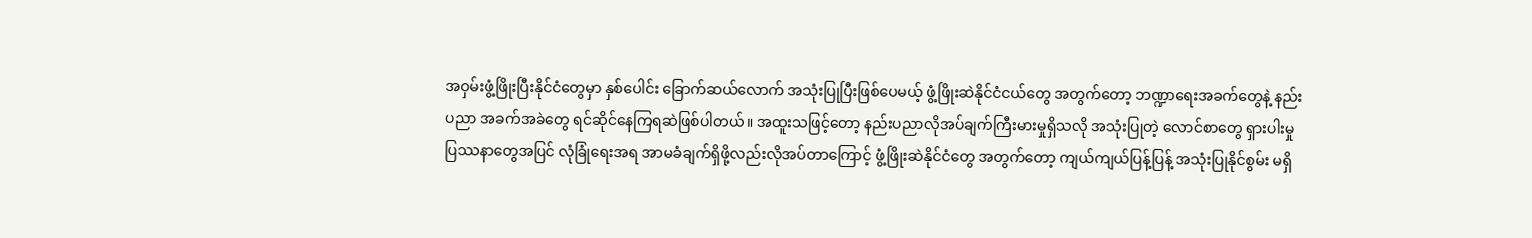အဝှမ်းဖွံ့ဖြိုးပြီးနိုင်ငံတွေမှာ နှစ်ပေါင်း ခြောက်ဆယ်လောက် အသုံးပြုပြီးဖြစ်ပေမယ့် ဖွံ့ဖြိုးဆဲနိုင်ငံငယ်တွေ အတွက်တော့ ဘဏ္ဍာရေးအခက်တွေနဲ့ နည်းပညာ အခက်အခဲတွေ ရင်ဆိုင်နေကြရဆဲဖြစ်ပါတယ်။ အထူးသဖြင့်တော့ နည်းပညာလိုအပ်ချက်ကြီးမားမှုရှိသလို အသုံးပြုတဲ့ လောင်စာတွေ ရှားပါးမှုပြဿနာတွေအပြင် လုံခြုံရေးအရ အာမခံချက်ရှိဖို့လည်းလိုအပ်တာကြောင့် ဖွံ့ဖြိုးဆဲနိုင်ငံတွေ အတွက်တော့ ကျယ်ကျယ်ပြန့်ပြန့် အသုံးပြုနိုင်စွမ်း မရှိ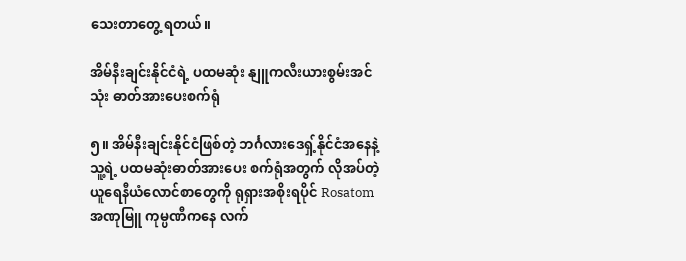သေးတာတွေ့ ရတယ်။

အိမ်နီးချင်းနိုင်ငံရဲ့ ပထမဆုံး နျူကလီးယားစွမ်းအင်သုံး ဓာတ်အားပေးစက်ရုံ

၅။ အိမ်နီးချင်းနိုင်ငံဖြစ်တဲ့ ဘင်္ဂလားဒေရှ့်နိုင်ငံအနေနဲ့ သူ့ရဲ့ ပထမဆုံးဓာတ်အားပေး စက်ရုံအတွက် လိုအပ်တဲ့ ယူရေနီယံလောင်စာတွေကို ရုရှားအစိုးရပိုင် Rosatom အဏုမြူ ကုမ္ပဏီကနေ လက်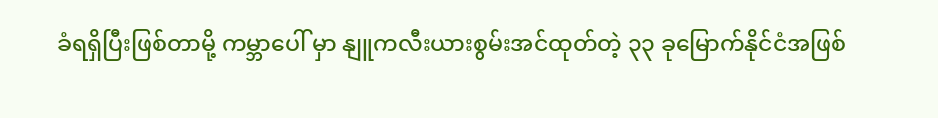ခံရရှိပြီးဖြစ်တာမို့ ကမ္ဘာပေါ် မှာ နျူကလီးယားစွမ်းအင်ထုတ်တဲ့ ၃၃ ခုမြောက်နိုင်ငံအဖြစ်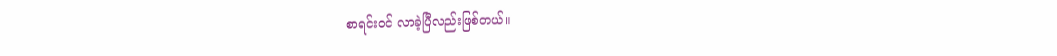စာရင်းဝင် လာခဲ့ပြီလည်းဖြစ်တယ်။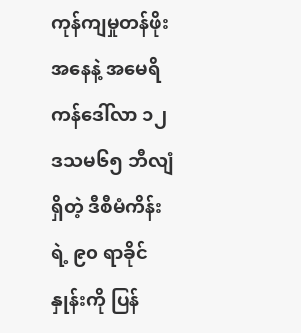ကုန်ကျမှုတန်ဖိုးအနေနဲ့ အမေရိကန်ဒေါ်လာ ၁၂ ဒသမ၆၅ ဘီလျံရှိတဲ့ ဒီစီမံကိန်းရဲ့ ၉၀ ရာခိုင်နှုန်းကို ပြန်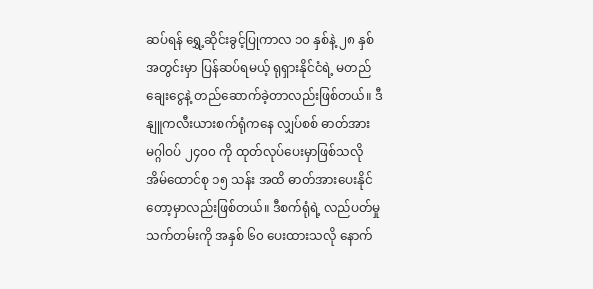ဆပ်ရန် ရွှေ့ဆိုင်းခွင့်ပြုကာလ ၁၀ နှစ်နဲ့ ၂၈ နှစ်အတွင်းမှာ ပြန်ဆပ်ရမယ့် ရုရှားနိုင်ငံရဲ့ မတည် ချေးငွေနဲ့ တည်ဆောက်ခဲ့တာလည်းဖြစ်တယ်။ ဒီနျူကလီးယားစက်ရုံကနေ လျှပ်စစ် ဓာတ်အား မဂ္ဂါဝပ် ၂၄၀၀ ကို ထုတ်လုပ်ပေးမှာဖြစ်သလို အိမ်ထောင်စု ၁၅ သန်း အထိ ဓာတ်အားပေးနိုင်တော့မှာလည်းဖြစ်တယ်။ ဒီစက်ရုံရဲ့ လည်ပတ်မှုသက်တမ်းကို အနှစ် ၆၀ ပေးထားသလို နောက်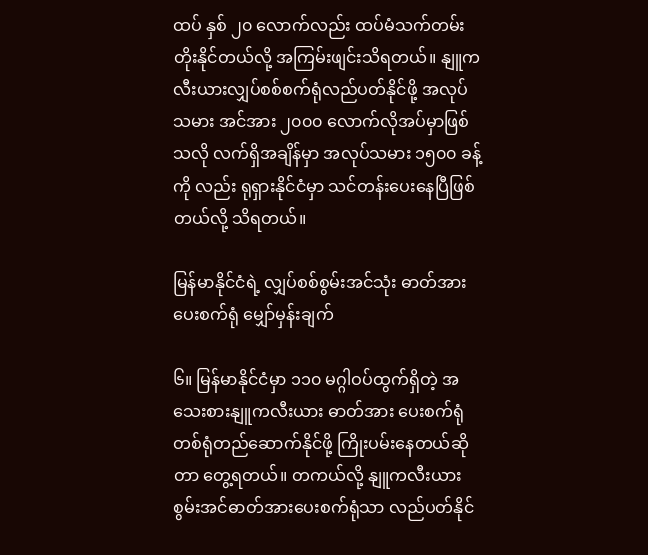ထပ် နှစ် ၂၀ လောက်လည်း ထပ်မံသက်တမ်းတိုးနိုင်တယ်လို့ အကြမ်းဖျင်းသိရတယ်။ နျူကလီးယားလျှပ်စစ်စက်ရုံလည်ပတ်နိုင်ဖို့ အလုပ်သမား အင်အား ၂၀၀၀ လောက်လိုအပ်မှာဖြစ်သလို လက်ရှိအချိန်မှာ အလုပ်သမား ၁၅၀၀ ခန့်ကို လည်း ရုရှားနိုင်ငံမှာ သင်တန်းပေးနေပြီဖြစ်တယ်လို့ သိရတယ်။

မြန်မာနိုင်ငံရဲ့ လျှပ်စစ်စွမ်းအင်သုံး ဓာတ်အားပေးစက်ရုံ မျှော်မှန်းချက်

၆။ မြန်မာနိုင်ငံမှာ ၁၁၀ မဂ္ဂါဝပ်ထွက်ရှိတဲ့ အသေးစားနျူကလီးယား ဓာတ်အား ပေးစက်ရုံ တစ်ရုံတည်ဆောက်နိုင်ဖို့ ကြိုးပမ်းနေတယ်ဆိုတာ တွေ့ရတယ်။ တကယ်လို့ နျူကလီးယားစွမ်းအင်ဓာတ်အားပေးစက်ရုံသာ လည်ပတ်နိုင်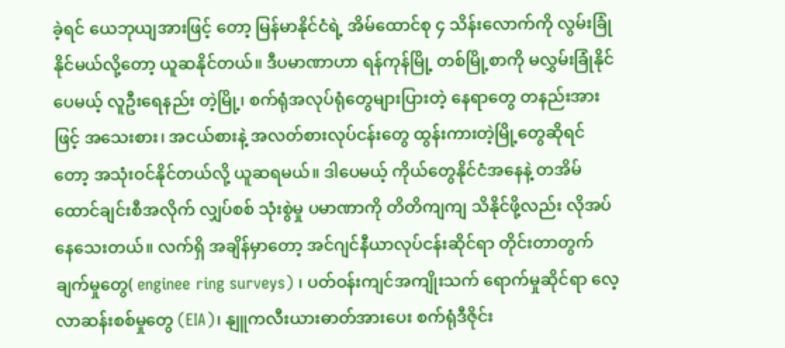ခဲ့ရင် ယေဘုယျအားဖြင့် တော့ မြန်မာနိုင်ငံရဲ့ အိမ်ထောင်စု ၄ သိန်းလောက်ကို လွမ်းခြုံနိုင်မယ်လို့တော့ ယူဆနိုင်တယ်။ ဒီပမာဏာဟာ ရန်ကုန်မြို့ တစ်မြို့စာကို မလွှမ်းခြုံနိုင်ပေမယ့် လူဦးရေနည်း တဲ့မြို့၊ စက်ရုံအလုပ်ရုံတွေများပြားတဲ့ နေရာတွေ တနည်းအားဖြင့် အသေးစား၊ အငယ်စားနဲ့ အလတ်စားလုပ်ငန်းတွေ ထွန်းကားတဲ့မြို့တွေဆိုရင်တော့ အသုံးဝင်နိုင်တယ်လို့ ယူဆရမယ်။ ဒါပေမယ့် ကိုယ်တွေနိုင်ငံအနေနဲ့ တအိမ်ထောင်ချင်းစီအလိုက် လျှပ်စစ် သုံးစွဲမှု ပမာဏာကို တိတိကျကျ သိနိုင်ဖို့လည်း လိုအပ်နေသေးတယ်။ လက်ရှိ အချိန်မှာတော့ အင်ဂျင်နီယာလုပ်ငန်းဆိုင်ရာ တိုင်းတာတွက်ချက်မှုတွေ( enginee ring surveys) ၊ ပတ်ဝန်းကျင်အကျိုးသက် ရောက်မှုဆိုင်ရာ လေ့လာဆန်းစစ်မှုတွေ (EIA)၊ နျူကလီးယားဓာတ်အားပေး စက်ရုံဒီဇိုင်း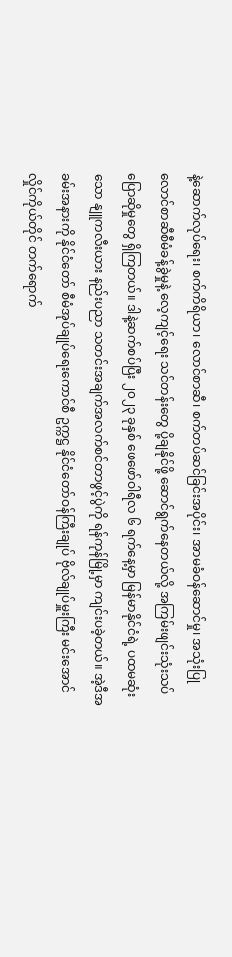နဲ့ဆောက်လုပ်ရေး၊ စက်ကိရိယာ၊ လောင်စာဆီ၊ စက်တပ်ဆင်ခြင်းအပိုင်း၊ အာမခံဝန်ဆောင်မှု၊ အသုံးပြုလောင်စာဆီစီမံခန့်ခွဲမှုနဲ့ လေ့ကျင့်ရေး သင်တန်းတွေ ပို့ချနိုင်ဖို့ ဆောင်ရွက်နေတယ်လို့ အကြမ်းဖျင်းသုံးသပ်ပြောဆိုမှုတွေ ရှိကြတယ်။ ဒါနဲ့ဆက်စပ်ပြီး ၂၀၂၃ ခုနှစ် ဖေဖော်ဝါရီလ ၆ ရက်နေ့မှာ မြန်မာနိုင်ငံရဲ့ ပထမဆုံးသော နျူကလီးယား နည်းပညာ သတင်းအချက်အလက်စင်တာဖွင့်ပွဲကို ရန်ကုန်မြို့မှာ ကျင်းပခဲ့တယ်။ အဲ့ဒီအခမ်းအနားကို နိုင်ငံတော် စီမံအုပ်ချုပ်ရေးကောင်စီ ဥက္ကဋ္ဌ နိုင်ငံတော်ဝန်ကြီးချုပ် ဗိုလ်ချုပ်မှူးကြီး မင်းအောင်လှိုင်ကိုယ်တိုင် တက်ရောက်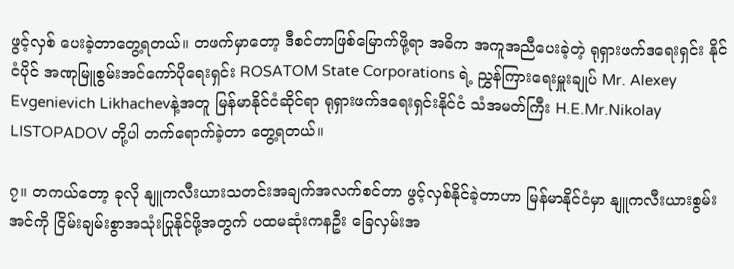ဖွင့်လှစ် ပေးခဲ့တာတွေ့ရတယ်။ တဖက်မှာတော့ ဒီစင်တာဖြစ်မြောက်ဖို့ရာ အဓိက အကူအညီပေးခဲ့တဲ့ ရုရှားဖက်ဒရေးရှင်း နိုင်ငံပိုင် အဏုမြူစွမ်းအင်ကော်ပိုရေးရှင်း ROSATOM State Corporations ရဲ့ ညွှန်ကြားရေးမှူးချုပ် Mr. Alexey Evgenievich Likhachevနဲ့အတူ မြန်မာနိုင်ငံဆိုင်ရာ ရုရှားဖက်ဒရေးရှင်းနိုင်ငံ သံအမတ်ကြီး H.E.Mr.Nikolay LISTOPADOV တို့ပါ တက်ရောက်ခဲ့တာ တွေ့ရတယ်။

၇။ တကယ်တော့ ခုလို နျူကလီးယားသတင်းအချက်အလက်စင်တာ ဖွင့်လှစ်နိုင်ခဲ့တာဟာ မြန်မာနိုင်ငံမှာ နျူကလီးယားစွမ်းအင်ကို ငြိမ်းချမ်းစွာအသုံးပြုနိုင်ဖို့အတွက် ပထမဆုံးကနဦး ခြေလှမ်းအ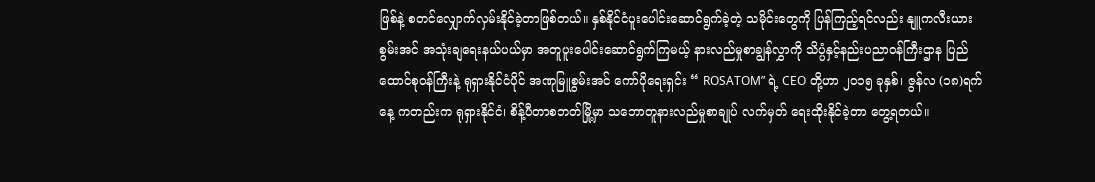ဖြစ်နဲ့ စတင်လျှောက်လှမ်းနိုင်ခဲ့တာဖြစ်တယ်။ နှစ်နိုင်ငံပူးပေါင်းဆောင်ရွက်ခဲ့တဲ့ သမိုင်းတွေကို ပြန်ကြည့်ရင်လည်း နျူကလီးယားစွမ်းအင် အသုံးချရေးနယ်ပယ်မှာ အတူပူးပေါင်းဆောင်ရွက်ကြမယ့် နားလည်မှုစာချွန်လွှာကို သိပ္ပံနှင့်နည်းပညာဝန်ကြီးဌာန ပြည်ထောင်စုဝန်ကြီးနဲ့ ရုရှားနိုင်ငံပိုင် အဏုမြူစွမ်းအင် ကော်ပိုရေးရှင်း “ ROSATOM” ရဲ့ CEO တို့ဟာ ၂၀၁၅ ခုနှစ်၊ ဇွန်လ (၁၈)ရက်နေ့ ကတည်းက ရုရှားနိုင်ငံ၊ စိန့်ပီတာစဘတ်မြို့မှာ သဘောတူနားလည်မှုစာချုပ် လက်မှတ် ရေးထိုးနိုင်ခဲ့တာ တွေ့ရတယ်။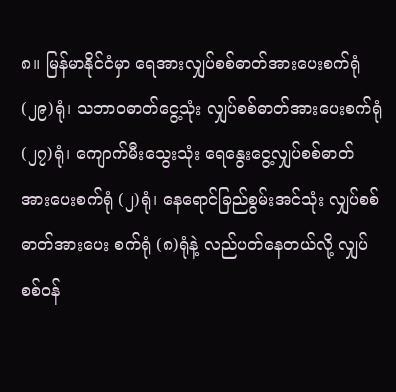၈။ မြန်မာနိုင်ငံမှာ ရေအားလျှပ်စစ်ဓာတ်အားပေးစက်ရုံ (၂၉)ရုံ၊ သဘာဝဓာတ်ငွေ့သုံး လျှပ်စစ်ဓာတ်အားပေးစက်ရုံ (၂၇)ရုံ၊ ကျောက်မီးသွေးသုံး ရေနွေးငွေ့လျှပ်စစ်ဓာတ် အားပေးစက်ရုံ (၂)ရုံ၊ နေရောင်ခြည်စွမ်းအင်သုံး လျှပ်စစ်ဓာတ်အားပေး စက်ရုံ (၈)ရုံနဲ့ လည်ပတ်နေတယ်လို့ လျှပ်စစ်ဝန်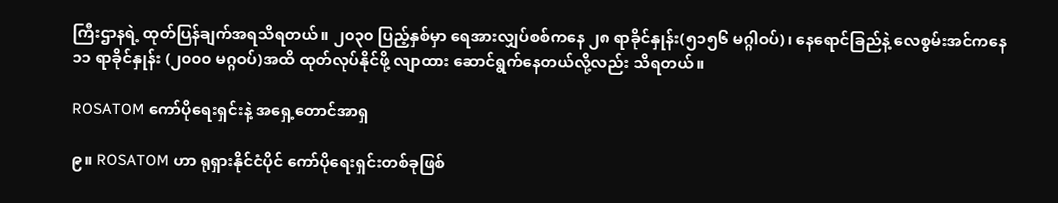ကြီးဌာနရဲ့ ထုတ်ပြန်ချက်အရသိရတယ်။ ၂၀၃၀ ပြည့်နှစ်မှာ ရေအားလျှပ်စစ်ကနေ ၂၈ ရာခိုင်နှုန်း(၅၁၅၆ မဂ္ဂါဝပ်)၊ နေရောင်ခြည်နဲ့ လေစွမ်းအင်ကနေ ၁၁ ရာခိုင်နှုန်း (၂၀၀၀ မဂ္ဂဝပ်)အထိ ထုတ်လုပ်နိုင်ဖို့ လျာထား ဆောင်ရွက်နေတယ်လို့လည်း သိရတယ်။

ROSATOM ကော်ပိုရေးရှင်းနဲ့ အရှေ့တောင်အာရှ

၉။ ROSATOM ဟာ ရုရှားနိုင်ငံပိုင် ကော်ပိုရေးရှင်းတစ်ခုဖြစ်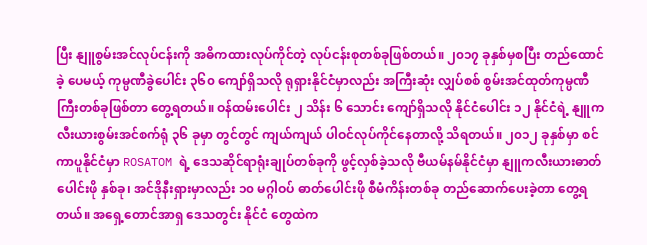ပြီး နျူစွမ်းအင်လုပ်ငန်းကို အဓိကထားလုပ်ကိုင်တဲ့ လုပ်ငန်းစုတစ်ခုဖြစ်တယ်။ ၂၀၁၇ ခုနှစ်မှစပြီး တည်ထောင်ခဲ့ ပေမယ့် ကုမ္ပဏီခွဲပေါင်း ၃၆၀ ကျော်ရှိသလို ရုရှားနိုင်ငံမှာလည်း အကြီးဆုံး လျှပ်စစ် စွမ်းအင်ထုတ်ကုမ္ပဏီကြီးတစ်ခုဖြစ်တာ တွေ့ရတယ်။ ဝန်ထမ်းပေါင်း ၂ သိန်း ၆ သောင်း ကျော်ရှိသလို နိုင်ငံပေါင်း ၁၂ နိုင်ငံရဲ့ နျူကလီးယားစွမ်းအင်စက်ရုံ ၃၆ ခုမှာ တွင်တွင် ကျယ်ကျယ် ပါဝင်လုပ်ကိုင်နေတာလို့ သိရတယ်။ ၂၀၁၂ ခုနှစ်မှာ စင်ကာပူနိုင်ငံမှာ ROSATOM ရဲ့ ဒေသဆိုင်ရာရုံးချုပ်တစ်ခုကို ဖွင့်လှစ်ခဲ့သလို ဗီယမ်နမ်နိုင်ငံမှာ နျူကလီးယားဓာတ်ပေါင်းဖို နှစ်ခု၊ အင်ဒိုနီးရှားမှာလည်း ၁၀ မဂ္ဂါဝပ် ဓာတ်ပေါင်းဖို စီမံကိန်းတစ်ခု တည်ဆောက်ပေးခဲ့တာ တွေ့ရတယ်။ အရှေ့တောင်အာရှ ဒေသတွင်း နိုင်ငံ တွေထဲက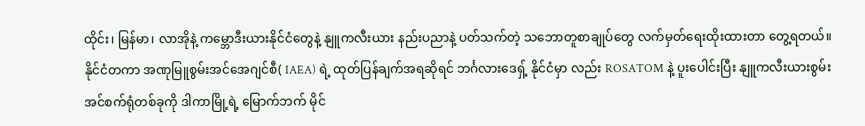ထိုင်း၊ မြန်မာ၊ လာအိုနဲ့ ကမ္ဘောဒီးယားနိုင်ငံတွေနဲ့ နျူကလီးယား နည်းပညာနဲ့ ပတ်သက်တဲ့ သဘောတူစာချုပ်တွေ လက်မှတ်ရေးထိုးထားတာ တွေ့ရတယ်။ နိုင်ငံတကာ အဏုမြူစွမ်းအင်အေဂျင်စီ( IAEA) ရဲ့ ထုတ်ပြန်ချက်အရဆိုရင် ဘင်္ဂလားဒေရှ့် နိုင်ငံမှာ လည်း ROSATOM နဲ့ ပူးပေါင်းပြီး နျူကလီးယားစွမ်းအင်စက်ရုံတစ်ခုကို ဒါကာမြို့ရဲ့ မြောက်ဘက် မိုင်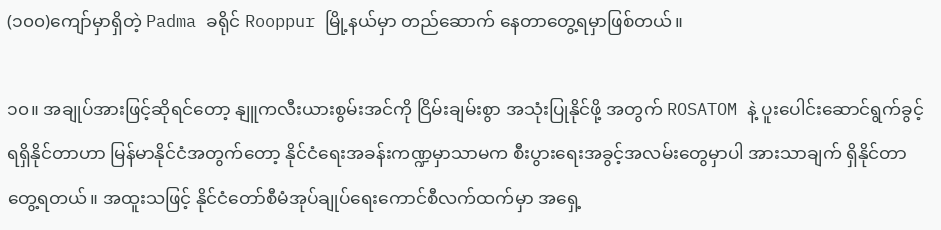(၁၀၀)ကျော်မှာရှိတဲ့ Padma ခရိုင် Rooppur မြို့နယ်မှာ တည်ဆောက် နေတာတွေ့ရမှာဖြစ်တယ်။

၁၀။ အချုပ်အားဖြင့်ဆိုရင်တော့ နျူကလီးယားစွမ်းအင်ကို ငြိမ်းချမ်းစွာ အသုံးပြုနိုင်ဖို့ အတွက် ROSATOM နဲ့ ပူးပေါင်းဆောင်ရွက်ခွင့်ရရှိနိုင်တာဟာ မြန်မာနိုင်ငံအတွက်တော့ နိုင်ငံရေးအခန်းကဏ္ဍမှာသာမက စီးပွားရေးအခွင့်အလမ်းတွေမှာပါ အားသာချက် ရှိနိုင်တာ တွေ့ရတယ်။ အထူးသဖြင့် နိုင်ငံတော်စီမံအုပ်ချုပ်ရေးကောင်စီလက်ထက်မှာ အရှေ့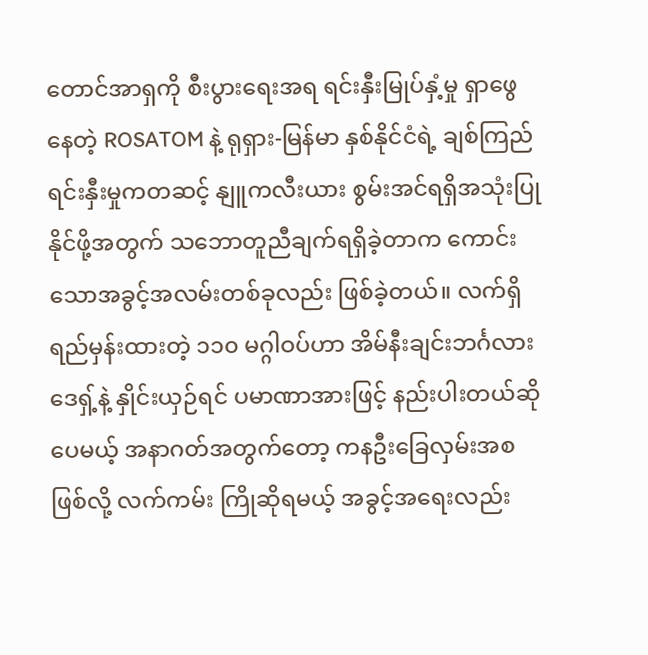တောင်အာရှကို စီးပွားရေးအရ ရင်းနှီးမြုပ်နှံ့မှု ရှာဖွေနေတဲ့ ROSATOM နဲ့ ရုရှား-မြန်မာ နှစ်နိုင်ငံရဲ့ ချစ်ကြည်ရင်းနှီးမှုကတဆင့် နျူကလီးယား စွမ်းအင်ရရှိအသုံးပြုနိုင်ဖို့အတွက် သဘောတူညီချက်ရရှိခဲ့တာက ကောင်းသောအခွင့်အလမ်းတစ်ခုလည်း ဖြစ်ခဲ့တယ်။ လက်ရှိရည်မှန်းထားတဲ့ ၁၁၀ မဂ္ဂါဝပ်ဟာ အိမ်နီးချင်းဘင်္ဂလားဒေရှ့်နဲ့ နှိုင်းယှဉ်ရင် ပမာဏာအားဖြင့် နည်းပါးတယ်ဆိုပေမယ့် အနာဂတ်အတွက်တော့ ကနဦးခြေလှမ်းအစ ဖြစ်လို့ လက်ကမ်း ကြိုဆိုရမယ့် အခွင့်အရေးလည်း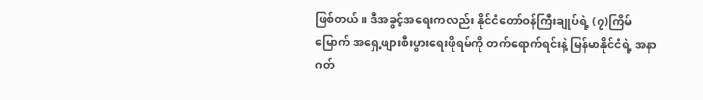ဖြစ်တယ်။ ဒီအခွင့်အရေးကလည်း နိုင်ငံတော်ဝန်ကြီးချုပ်ရဲ့ (၇)ကြိမ်မြောက် အရှေ့ဖျားစီးပွားရေးဖိုရမ်ကို တက်ရောက်ရင်းနဲ့ မြန်မာနိုင်ငံရဲ့ အနာဂတ်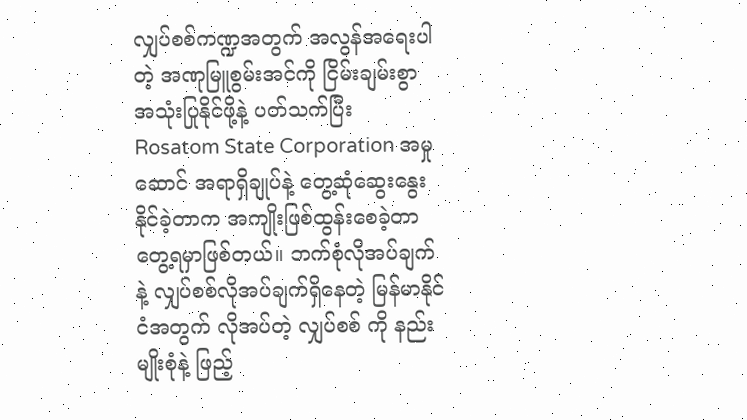လျှပ်စစ်ကဏ္ဍအတွက် အလွန်အရေးပါတဲ့ အဏုမြူစွမ်းအင်ကို ငြိမ်းချမ်းစွာ အသုံးပြုနိုင်ဖို့နဲ့ ပတ်သက်ပြီး Rosatom State Corporation အမှုဆောင် အရာရှိချုပ်နဲ့ တွေ့ဆုံဆွေးနွေး နိုင်ခဲ့တာက အကျိုးဖြစ်ထွန်းစေခဲ့တာ တွေ့ရမှာဖြစ်တယ်။ ဘက်စုံလိုအပ်ချက်နဲ့ လျှပ်စစ်လိုအပ်ချက်ရှိနေတဲ့ မြန်မာနိုင်ငံအတွက် လိုအပ်တဲ့ လျှပ်စစ် ကို နည်းမျိုးစုံနဲ့ ဖြည့်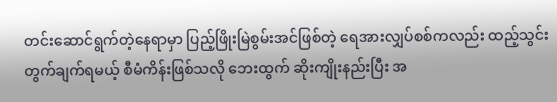တင်းဆောင်ရွက်တဲ့နေရာမှာ ပြည့်ဖြိုးမြဲစွမ်းအင်ဖြစ်တဲ့ ရေအားလျှပ်စစ်ကလည်း ထည့်သွင်းတွက်ချက်ရမယ့် စီမံကိန်းဖြစ်သလို ဘေးထွက် ဆိုးကျိုးနည်းပြီး အ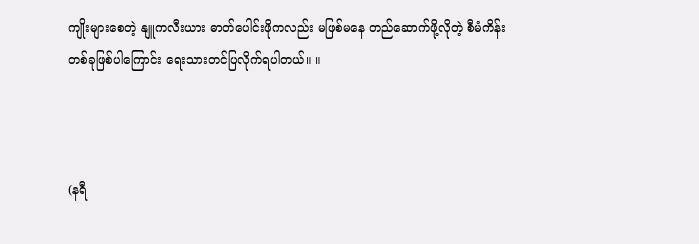ကျိုးများစေတဲ့ နျူကလီးယား ဓာတ်ပေါင်းဖိုကလည်း မဖြစ်မနေ တည်ဆောက်ဖို့လိုတဲ့ စီမံကိန်း တစ်ခုဖြစ်ပါကြောင်း ရေးသားတင်ပြလိုက်ရပါတယ်။ ။



(နရီ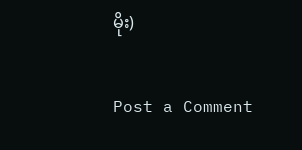မိုး)

Post a Comment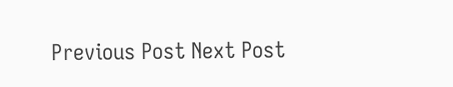Previous Post Next Post